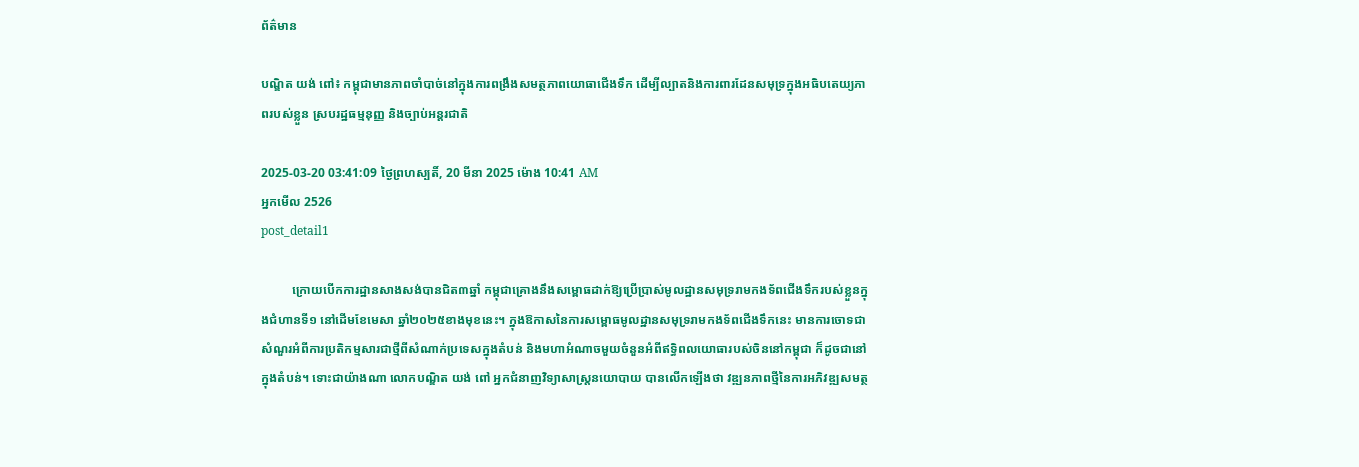ព័ត៌មាន

បណ្ឌិត យង់ ពៅ៖ កម្ពុជាមានភាពចាំបាច់នៅក្នុងការពង្រឹងសមត្ថភាពយោធាជើងទឹក ដើម្បីល្បាតនិងការពារដែនសមុទ្រក្នុងអធិបតេយ្យភាពរបស់ខ្លួន ស្របរដ្ឋធម្មនុញ្ញ និងច្បាប់អន្តរជាតិ

2025-03-20 03:41:09 ថ្ងៃព្រហស្បតិ៍, 20 មីនា 2025 ម៉ោង 10:41 AM
អ្នកមើល 2526
post_detail1

          ក្រោយបើកការដ្ឋានសាងសង់បានជិត៣ឆ្នាំ កម្ពុជាគ្រោងនឹងសម្ពោធដាក់ឱ្យប្រើប្រាស់មូលដ្ឋានសមុទ្ររាមកងទ័ពជើងទឹករបស់ខ្លួនក្នុងជំហានទី១ នៅដើមខែមេសា ឆ្នាំ២០២៥ខាងមុខនេះ។ ក្នុងឱកាសនៃការសម្ពោធមូលដ្ឋានសមុទ្ររាមកងទ័ពជើងទឹកនេះ មានការចោទជាសំណួរអំពីការប្រតិកម្មសារជាថ្មីពីសំណាក់ប្រទេសក្នុងតំបន់ និងមហាអំណាចមួយចំនួនអំពីឥទ្ធិពលយោធារបស់ចិននៅកម្ពុជា ក៏ដូចជានៅក្នុងតំបន់។ ទោះជាយ៉ាងណា លោកបណ្ឌិត យង់ ពៅ អ្នកជំនាញវិទ្យាសាស្ត្រនយោបាយ បានលើកឡើងថា វឌ្ឍនភាពថ្មីនៃការអភិវឌ្ឍសមត្ថ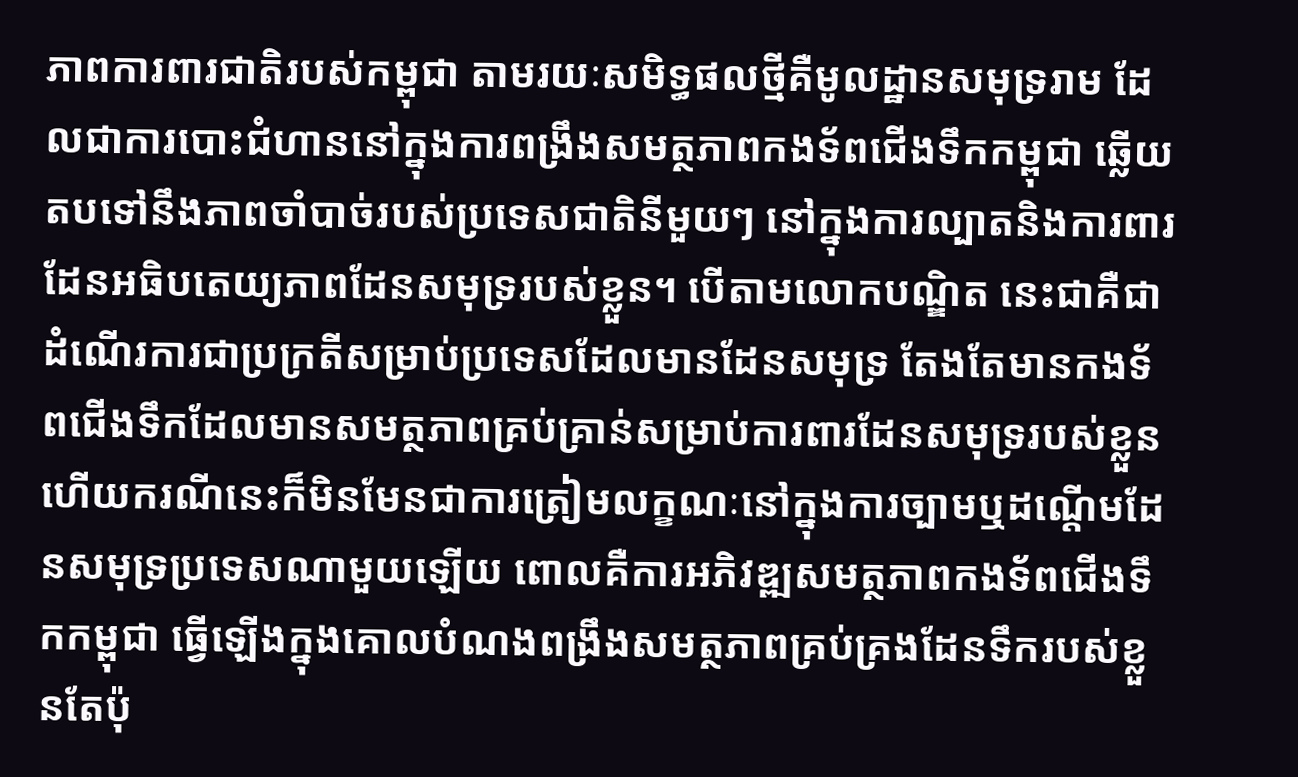ភាពការពារជាតិរបស់កម្ពុជា តាមរយៈសមិទ្ធផលថ្មីគឺមូលដ្ឋានសមុទ្ររាម ដែលជាការបោះជំហាននៅក្នុងការពង្រឹងសមត្ថភាពកងទ័ពជើងទឹកកម្ពុជា ឆ្លើយតបទៅនឹងភាពចាំបាច់របស់ប្រទេសជាតិនីមួយៗ នៅក្នុងការល្បាតនិងការពារដែនអធិបតេយ្យភាពដែនសមុទ្ររបស់ខ្លួន។ បើតាមលោកបណ្ឌិត នេះជាគឺជាដំណើរការជាប្រក្រតីសម្រាប់ប្រទេសដែលមានដែនសមុទ្រ តែងតែមានកងទ័ពជើងទឹកដែលមានសមត្ថភាពគ្រប់គ្រាន់សម្រាប់ការពារដែនសមុទ្ររបស់ខ្លួន ហើយករណីនេះក៏មិនមែនជាការត្រៀមលក្ខណៈនៅក្នុងការច្បាមឬដណ្ដើមដែនសមុទ្រប្រទេសណាមួយឡើយ ពោលគឺការអភិវឌ្ឍសមត្ថភាពកងទ័ពជើងទឹកកម្ពុជា ធ្វើឡើងក្នុងគោលបំណងពង្រឹងសមត្ថភាពគ្រប់គ្រងដែនទឹករបស់ខ្លួនតែប៉ុ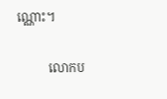ណ្ណោះ។

          លោកប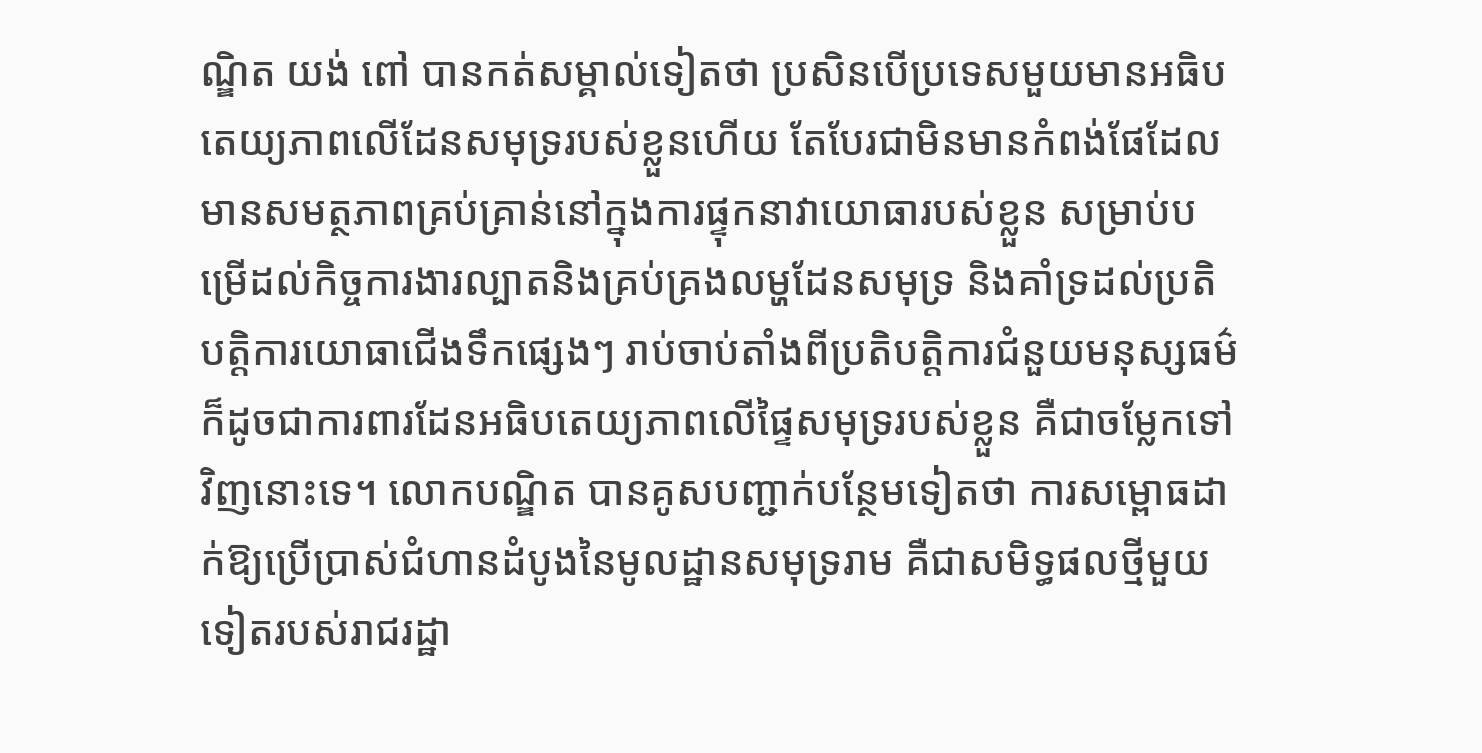ណ្ឌិត យង់ ពៅ បានកត់សម្គាល់ទៀតថា ប្រសិនបើប្រទេសមួយមានអធិបតេយ្យភាពលើដែនសមុទ្ររបស់ខ្លួនហើយ តែបែរជាមិនមានកំពង់ផែដែលមានសមត្ថភាពគ្រប់គ្រាន់នៅក្នុងការផ្ទុកនាវាយោធារបស់ខ្លួន សម្រាប់បម្រើដល់កិច្ចការងារល្បាតនិងគ្រប់គ្រងលម្ហដែនសមុទ្រ និងគាំទ្រដល់ប្រតិបត្តិការយោធាជើងទឹកផ្សេងៗ រាប់ចាប់តាំងពីប្រតិបត្តិការជំនួយមនុស្សធម៌ ក៏ដូចជាការពារដែនអធិបតេយ្យភាពលើផ្ទៃសមុទ្ររបស់ខ្លួន គឺជាចម្លែកទៅវិញនោះទេ។ លោកបណ្ឌិត បានគូសបញ្ជាក់បន្ថែមទៀតថា ការសម្ពោធដាក់ឱ្យប្រើប្រាស់ជំហានដំបូងនៃមូលដ្ឋានសមុទ្ររាម គឺជាសមិទ្ធផលថ្មីមួយទៀតរបស់រាជរដ្ឋា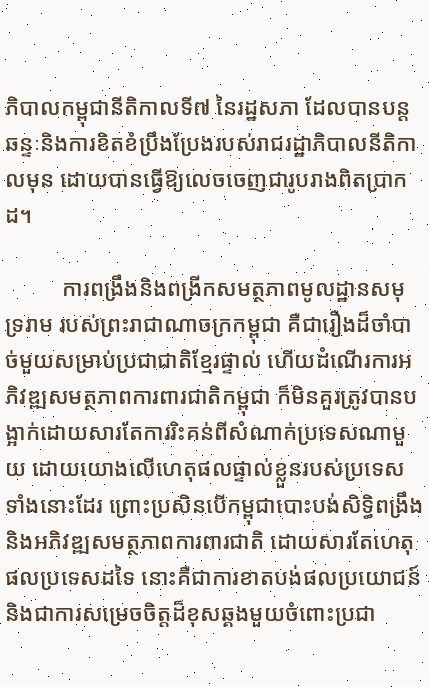ភិបាលកម្ពុជានីតិកាលទី៧ នៃរដ្ឋសភា ដែលបានបន្តឆន្ទៈនិងការខិតខំប្រឹងប្រែងរបស់រាជរដ្ឋាភិបាលនីតិកាលមុន ដោយបានធ្វើឱ្យលេចចេញជារូបរាងពិតប្រាកដ។

          ការពង្រឹងនិងពង្រីកសមត្ថភាពមូលដ្ឋានសមុទ្ររាម របស់ព្រះរាជាណាចក្រកម្ពុជា គឺជារឿងដ៏ចាំបាច់មួយសម្រាប់ប្រជាជាតិខ្មែរផ្ទាល់ ហើយដំណើរការអភិវឌ្ឍសមត្ថភាពការពារជាតិកម្ពុជា ក៏មិនគួរត្រូវបានបង្អាក់ដោយសារតែការរិះគន់ពីសំណាក់ប្រទេសណាមួយ ដោយយោងលើហេតុផលផ្ទាល់ខ្លួនរបស់ប្រទេសទាំងនោះដែរ ព្រោះប្រសិនបើកម្ពុជាបោះបង់សិទ្ធិពង្រឹងនិងអភិវឌ្ឍសមត្ថភាពការពារជាតិ ដោយសារតែហេតុផលប្រទេសដទៃ នោះគឺជាការខាតបង់ផលប្រយោជន៍ និងជាការសម្រេចចិត្តដ៏ខុសឆ្គងមួយចំពោះប្រជា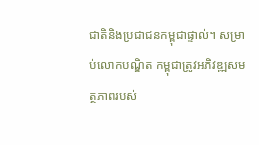ជាតិនិងប្រជាជនកម្ពុជាផ្ទាល់។ សម្រាប់លោកបណ្ឌិត កម្ពុជាត្រូវអភិវឌ្ឍសមត្ថភាពរបស់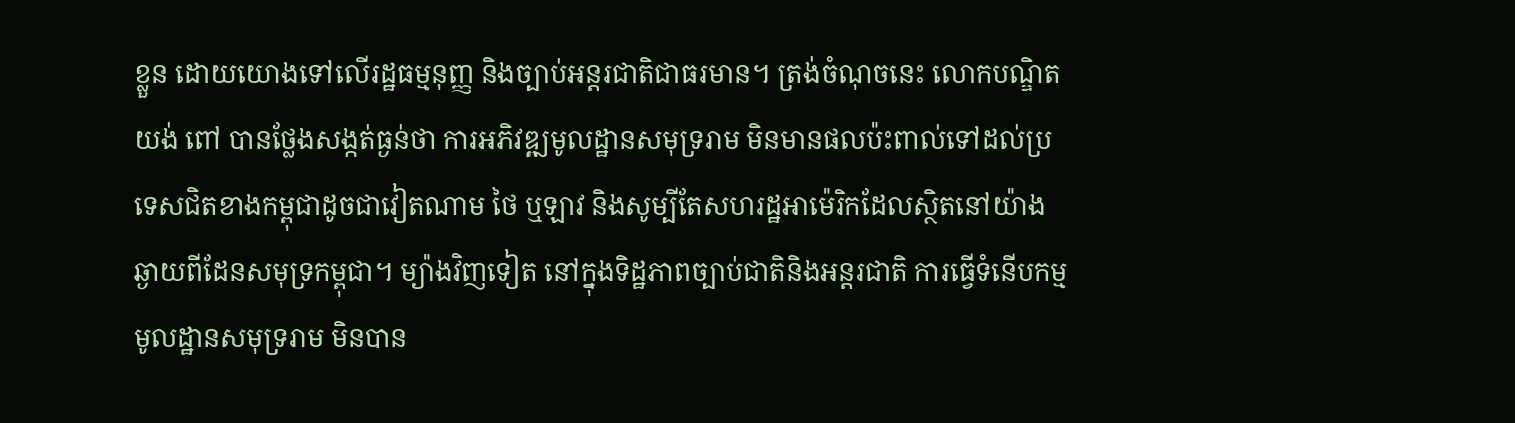ខ្លួន ដោយយោងទៅលើរដ្ឋធម្មនុញ្ញ និងច្បាប់អន្តរជាតិជាធរមាន។ ត្រង់ចំណុចនេះ លោកបណ្ឌិត យង់ ពៅ បានថ្លែងសង្កត់ធ្ងន់ថា ការអភិវឌ្ឍមូលដ្ឋានសមុទ្ររាម មិនមានផលប៉ះពាល់ទៅដល់ប្រទេសជិតខាងកម្ពុជាដូចជាវៀតណាម ថៃ ឬឡាវ និងសូម្បីតែសហរដ្ឋអាម៉េរិកដែលស្ថិតនៅយ៉ាងឆ្ងាយពីដែនសមុទ្រកម្ពុជា។ ម្យ៉ាងវិញទៀត នៅក្នុងទិដ្ឋភាពច្បាប់ជាតិនិងអន្តរជាតិ ការធ្វើទំនើបកម្មមូលដ្ឋានសមុទ្ររាម មិនបាន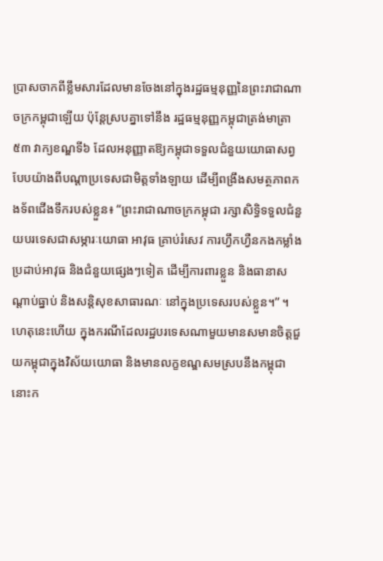ប្រាសចាកពីខ្លឹមសារដែលមានចែងនៅក្នុងរដ្ឋធម្មនុញ្ញនៃព្រះរាជាណាចក្រកម្ពុជាឡើយ ប៉ុន្តែស្របគ្នាទៅនឹង រដ្ឋធម្មនុញ្ញកម្ពុជាត្រង់មាត្រា៥៣ វាក្យខណ្ឌទី៦ ដែលអនុញ្ញាតឱ្យកម្ពុជាទទួលជំនួយយោធាសព្វបែបយ៉ាងពីបណ្ដាប្រទេសជាមិត្តទាំងឡាយ ដើម្បីពង្រឹងសមត្ថភាពកងទ័ពជើងទឹករបស់ខ្លួន៖ “ព្រះរាជាណាចក្រកម្ពុជា រក្សាសិទ្ធិទទួលជំនួយបរទេសជាសម្ភារៈយោធា អាវុធ គ្រាប់រំសេវ ការហ្វឹកហ្វឺនកងកម្លាំងប្រដាប់អាវុធ និងជំនួយផ្សេងៗទៀត ដើម្បីការពារខ្លួន និងធានាសណ្ដាប់ធ្នាប់ និងសន្តិសុខសាធារណៈ នៅក្នុងប្រទេសរបស់ខ្លួន។” ។ ហេតុនេះហើយ ក្នុងករណីដែលរដ្ឋបរទេសណាមួយមានសមានចិត្តជួយកម្ពុជាក្នុងវិស័យយោធា និងមានលក្ខខណ្ឌសមស្របនឹងកម្ពុជា នោះក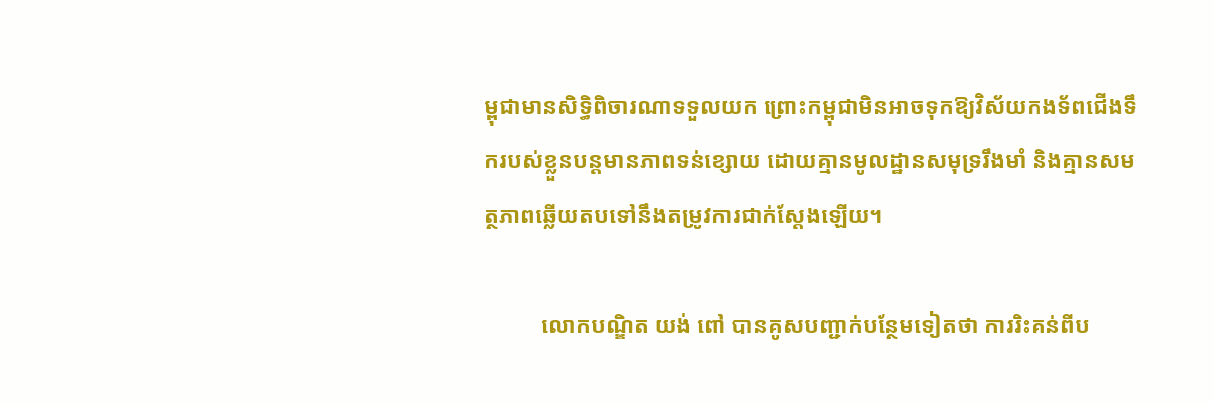ម្ពុជាមានសិទ្ធិពិចារណាទទួលយក ព្រោះកម្ពុជាមិនអាចទុកឱ្យវិស័យកងទ័ពជើងទឹករបស់ខ្លួនបន្តមានភាពទន់ខ្សោយ ដោយគ្មានមូលដ្ឋានសមុទ្ររឹងមាំ និងគ្មានសមត្ថភាពឆ្លើយតបទៅនឹងតម្រូវការជាក់ស្ដែងឡើយ។

          លោកបណ្ឌិត យង់ ពៅ បានគូសបញ្ជាក់បន្ថែមទៀតថា ការរិះគន់ពីប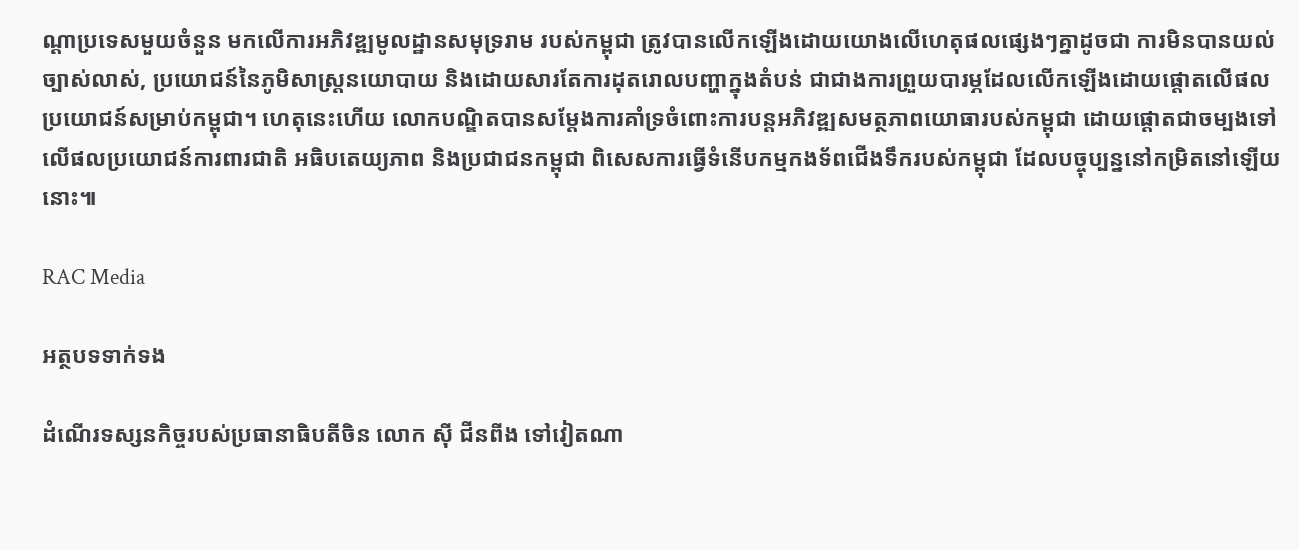ណ្ដាប្រទេសមួយចំនួន មកលើការអភិវឌ្ឍមូលដ្ឋានសមុទ្ររាម របស់កម្ពុជា ត្រូវបានលើកឡើងដោយយោងលើហេតុផលផ្សេងៗគ្នាដូចជា ការមិនបានយល់ច្បាស់លាស់, ប្រយោជន៍នៃភូមិសាស្ត្រនយោបាយ និងដោយសារតែការដុតរោលបញ្ហាក្នុងតំបន់ ជាជាងការព្រួយបារម្ភដែលលើកឡើងដោយផ្តោតលើផលប្រយោជន៍សម្រាប់កម្ពុជា។ ហេតុនេះហើយ លោកបណ្ឌិតបានសម្ដែងការគាំទ្រចំពោះការបន្តអភិវឌ្ឍសមត្ថភាពយោធារបស់កម្ពុជា ដោយផ្ដោតជាចម្បងទៅលើផលប្រយោជន៍ការពារជាតិ អធិបតេយ្យភាព និងប្រជាជនកម្ពុជា ពិសេសការធ្វើទំនើបកម្មកងទ័ពជើងទឹករបស់កម្ពុជា ដែលបច្ចុប្បន្ននៅកម្រិតនៅឡើយនោះ៕

RAC Media

អត្ថបទទាក់ទង

ដំណើរទស្សនកិច្ចរបស់ប្រធានាធិបតីចិន លោក ស៊ី ជីនពីង ទៅវៀតណា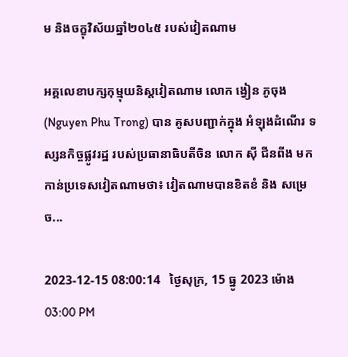ម និងចក្ខុវិស័យឆ្នាំ២០៤៥ របស់វៀតណាម

អគ្គលេខាបក្សកុម្មុយនិស្តវៀតណាម លោក ង្វៀន ភូចុង (Nguyen Phu Trong) បាន គូសបញ្ជាក់ក្នុង អំឡុងដំណើរ ទស្សនកិច្ចផ្លូវរដ្ឋ របស់ប្រធានាធិបតីចិន លោក ស៊ី ជីនពីង មកកាន់ប្រទេសវៀតណាមថា៖ វៀតណាមបានខិតខំ និង សម្រេច...

2023-12-15 08:00:14   ថ្ងៃសុក្រ, 15 ធ្នូ 2023 ម៉ោង 03:00 PM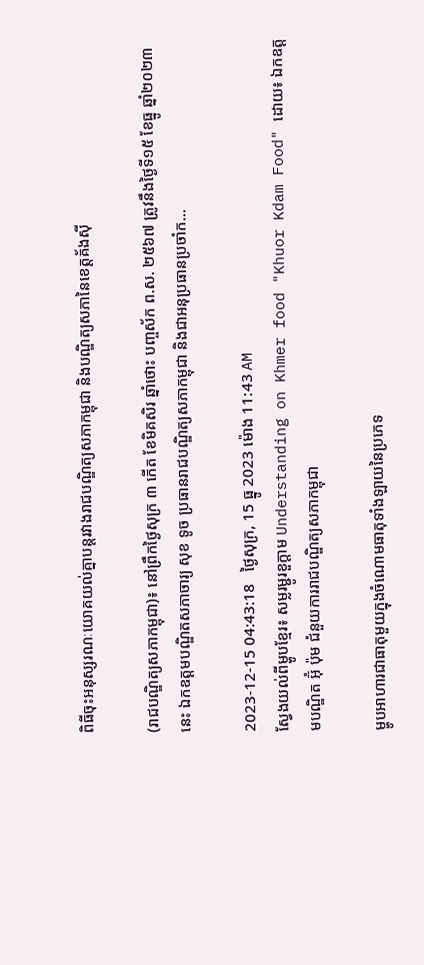ពិធីចុះអនុស្សរណៈយោគយល់គ្នាបន្តរវាងរាជបណ្ឌិត្យសភាកម្ពុជា និងបណ្ឌិត្យសភានៃខេត្តគ័ងស៊ី

(រាជបណ្ឌិត្យសភាកម្ពុជា)៖ នៅព្រឹកថ្ងៃសុក្រ ៣ កើត ខែមិគសិរ ឆ្នាំថោះ បញ្ចស័ក ព.ស. ២៥៦៧ ត្រូវនឹងថ្ងៃទី១៥ ខែធ្នូ ឆ្នាំ២០២៣នេះ ឯកឧត្ដមបណ្ឌិតសភាចារ្យ សុខ ទូច ប្រធានរាជបណ្ឌិត្យសភាកម្ពុជា និងជាអនុប្រធានប្រចាំក...

2023-12-15 04:43:18   ថ្ងៃសុក្រ, 15 ធ្នូ 2023 ម៉ោង 11:43 AM
ស្វែងយល់ពីម្ហូបខ្មែរ៖ សម្លរម្ជូរខួក្តាម Understanding on Khmer food "Khuor Kdam Food" ដោយ៖ ឯកឧត្ដមបណ្ឌិត អ៊ុំ ប៉ុម ជំនួយការរាជបណ្ឌិត្យសភាកម្ពុជា

ម្ហូបអាហារជាធាតុមួយក្នុងចំណោមធាតុទាំងឡាយនៃប្រភេទ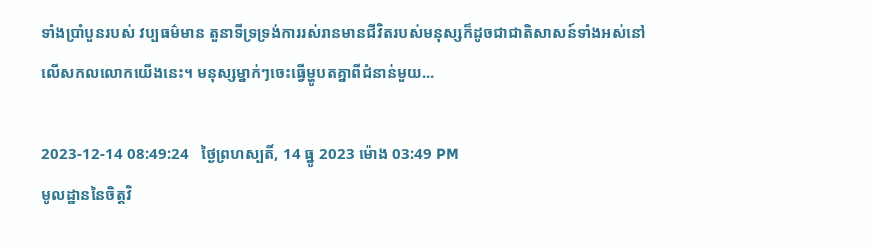ទាំងប្រាំបួនរបស់ វប្បធម៌មាន តួនាទីទ្រទ្រង់ការរស់រានមានជីវិតរបស់មនុស្សក៏ដូចជាជាតិសាសន៍ទាំងអស់នៅលើសកលលោកយើងនេះ។ មនុស្សម្នាក់ៗចេះធ្វើម្ហូបតគ្នាពីជំនាន់មួយ...

2023-12-14 08:49:24   ថ្ងៃព្រហស្បតិ៍, 14 ធ្នូ 2023 ម៉ោង 03:49 PM
មូលដ្ឋាននៃចិត្ដវិ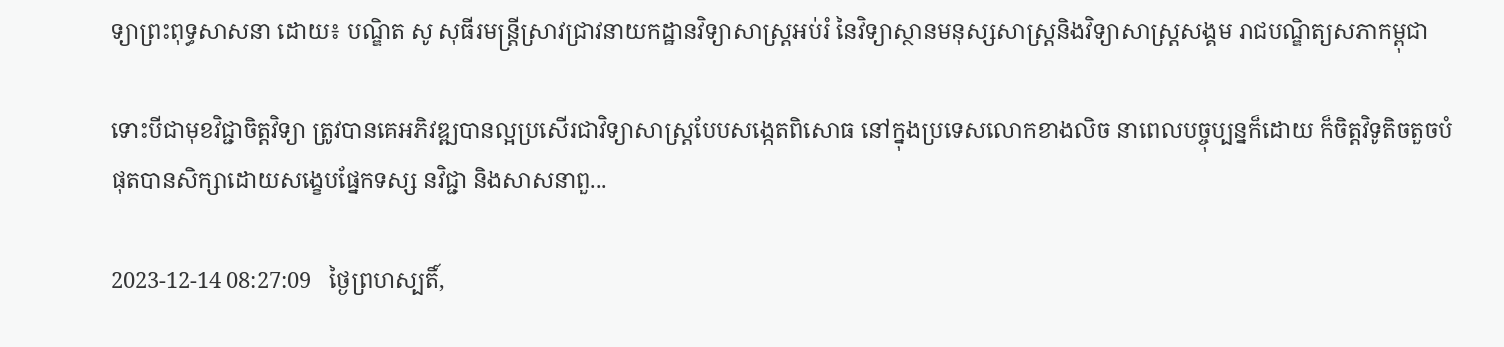ទ្យាព្រះពុទ្ធសាសនា ដោយ៖ បណ្ឌិត សូ សុធីរមន្ត្រីស្រាវជ្រាវនាយកដ្ឋានវិទ្យាសាស្ត្រអប់រំ នៃវិទ្យាស្ថានមនុស្សសាស្ត្រនិងវិទ្យាសាស្ត្រសង្គម រាជបណ្ឌិត្យសភាកម្ពុជា

ទោះបីជាមុខវិជ្ជាចិត្ដវិទ្យា ត្រូវបានគេអភិវឌ្ឍបានល្អប្រសើរជាវិទ្យាសាស្ដ្របែបសង្កេតពិសោធ នៅក្នុងប្រទេសលោកខាងលិច នាពេលបច្ចុប្បន្នក៏ដោយ ក៏ចិត្ដវិទូតិចតួចបំផុតបានសិក្សាដោយសង្ខេបផ្នែកទស្ស នវិជ្ជា និងសាសនាពួ...

2023-12-14 08:27:09   ថ្ងៃព្រហស្បតិ៍,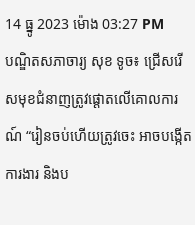14 ធ្នូ 2023 ម៉ោង 03:27 PM
បណ្ឌិតសភាចារ្យ សុខ ទូច៖ ជ្រើសរើសមុខជំនាញត្រូវផ្ដោតលើគោលការណ៍ “រៀនចប់ហើយត្រូវចេះ អាចបង្កើតការងារ និងប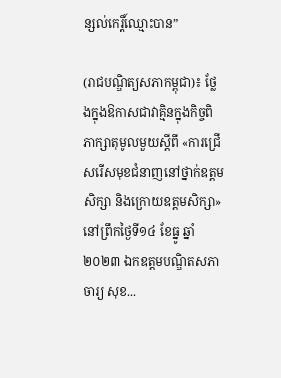ន្សល់កេរ្តិ៍ឈ្មោះបាន”

(រាជបណ្ឌិត្យសភាកម្ពុជា)៖ ថ្លែងក្នុងឱកាសជាវាគ្មិនក្នុងកិច្ចពិភាក្សាតុមូលមួយស្ដីពី «ការជ្រើសរើសមុខជំនាញនៅថ្នាក់ឧត្ដមសិក្សា និងក្រោយឧត្ដមសិក្សា» នៅព្រឹកថ្ងៃទី១៤ ខែធ្នូ ឆ្នាំ២០២៣ ឯកឧត្ដមបណ្ឌិតសភាចារ្យ សុខ...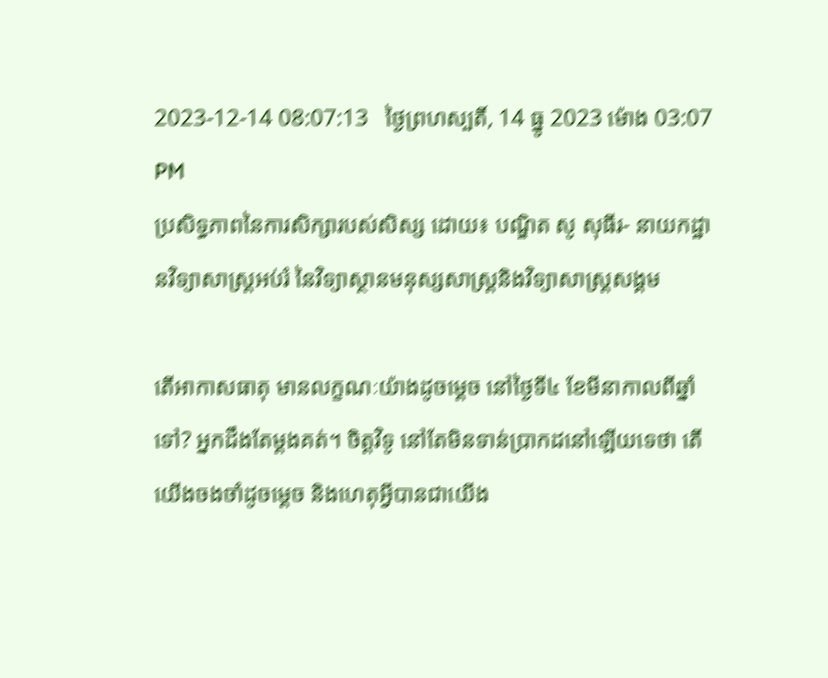2023-12-14 08:07:13   ថ្ងៃព្រហស្បតិ៍, 14 ធ្នូ 2023 ម៉ោង 03:07 PM
ប្រសិទ្ធភាពនៃការសិក្សារបស់សិស្ស ដោយ៖ បណ្ឌិត សូ សុធីរ- នាយកដ្ឋានវិទ្យាសាស្ត្រអប់រំ នៃវិទ្យាស្ថានមនុស្សសាស្ត្រនិងវិទ្យាសាស្ត្រសង្គម

តើអាកាសធាតុ មានលក្ខណៈយ៉ាងដូចម្ដេច នៅថ្ងៃទី៤ ខែមីនាកាលពីឆ្នាំទៅ? អ្នកដឹងតែម្ដងគត់។ ចិត្ដវិទូ នៅតែមិនទាន់ប្រាកដនៅឡើយទេថា តើយើងចងចាំដូចម្ដេច និងហេតុអ្វីបានជាយើង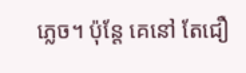ភ្លេច។ ប៉ុន្ដែ គេនៅ តែជឿ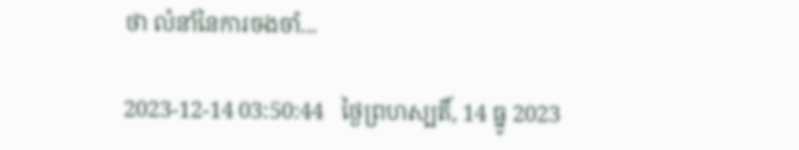ថា លំនាំនៃការចងចាំ...

2023-12-14 03:50:44   ថ្ងៃព្រហស្បតិ៍, 14 ធ្នូ 2023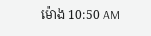ម៉ោង 10:50 AM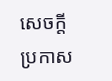សេចក្តីប្រកាស